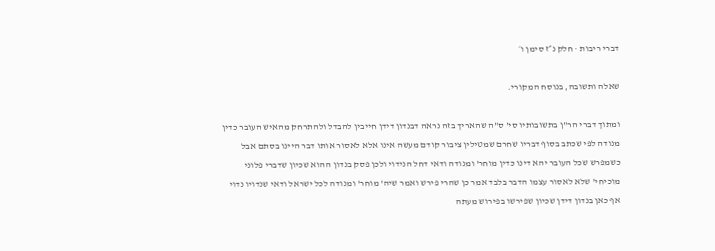דברי ריבות · חלק נ״ז סימן ו׳

שאלה ותשובה, בנוסח המקורי.

ומתוך דברי הר"ן בתשובותיו סי' ס"ה שהאריך בזה נראה דבנדון דידן חייבין להבדל ולהתרחק מהאיש העובר כדין מנודה לפי שכתב בסוף דבריו שחרם שמטילין ציבור קודם מעשה אינו אלא לאסור אותו דבר היינו בסתם אבל כשמפרש שכל העובר יהא דינו כדין מוחר' ומנודה ודאי דחל הנידוי ולכן פסק בנדון ההוא שכיון שדברי פלוני מוכיחי' שלא לאסור עצמו הדבר בלבד אמר כן שהרי פירש ואמר שיה' מוחר' ומנודה לכל ישראל ודאי שנדויו נדוי אף כאן בנדון דידן שכיון שפירשו בפירוש מעתה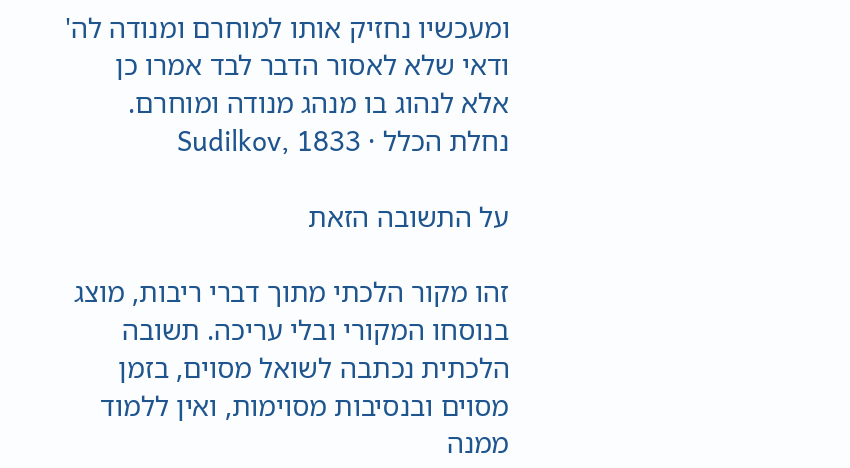ומעכשיו נחזיק אותו למוחרם ומנודה לה' ודאי שלא לאסור הדבר לבד אמרו כן אלא לנהוג בו מנהג מנודה ומוחרם.
נחלת הכלל · Sudilkov, 1833

על התשובה הזאת

זהו מקור הלכתי מתוך דברי ריבות, מוצג בנוסחו המקורי ובלי עריכה. תשובה הלכתית נכתבה לשואל מסוים, בזמן מסוים ובנסיבות מסוימות, ואין ללמוד ממנה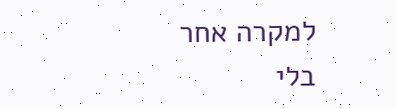למקרה אחר בלי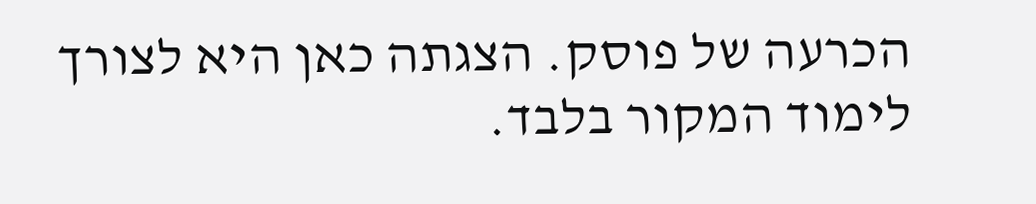הכרעה של פוסק. הצגתה כאן היא לצורך לימוד המקור בלבד.